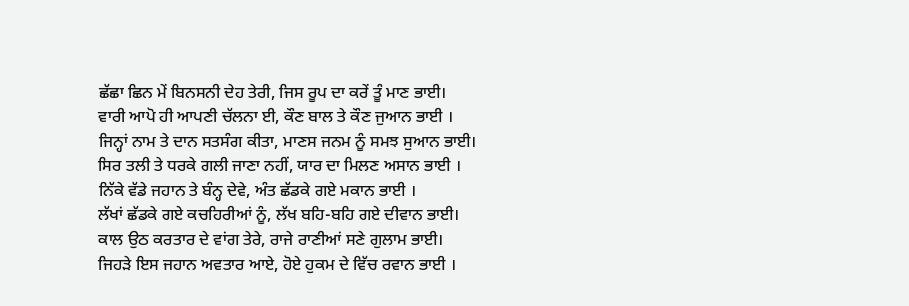ਛੱਛਾ ਛਿਨ ਮੇਂ ਬਿਨਸਨੀ ਦੇਹ ਤੇਰੀ, ਜਿਸ ਰੂਪ ਦਾ ਕਰੇਂ ਤੂੰ ਮਾਣ ਭਾਈ।
ਵਾਰੀ ਆਪੋ ਹੀ ਆਪਣੀ ਚੱਲਨਾ ਈ, ਕੌਣ ਬਾਲ ਤੇ ਕੌਣ ਜੁਆਨ ਭਾਈ ।
ਜਿਨ੍ਹਾਂ ਨਾਮ ਤੇ ਦਾਨ ਸਤਸੰਗ ਕੀਤਾ, ਮਾਣਸ ਜਨਮ ਨੂੰ ਸਮਝ ਸੁਆਨ ਭਾਈ।
ਸਿਰ ਤਲੀ ਤੇ ਧਰਕੇ ਗਲੀ ਜਾਣਾ ਨਹੀਂ, ਯਾਰ ਦਾ ਮਿਲਣ ਅਸਾਨ ਭਾਈ ।
ਨਿੱਕੇ ਵੱਡੇ ਜਹਾਨ ਤੇ ਬੰਨ੍ਹ ਦੇਵੇ, ਅੰਤ ਛੱਡਕੇ ਗਏ ਮਕਾਨ ਭਾਈ ।
ਲੱਖਾਂ ਛੱਡਕੇ ਗਏ ਕਚਹਿਰੀਆਂ ਨੂੰ, ਲੱਖ ਬਹਿ-ਬਹਿ ਗਏ ਦੀਵਾਨ ਭਾਈ।
ਕਾਲ ਉਠ ਕਰਤਾਰ ਦੇ ਵਾਂਗ ਤੇਰੇ, ਰਾਜੇ ਰਾਣੀਆਂ ਸਣੇ ਗੁਲਾਮ ਭਾਈ।
ਜਿਹੜੇ ਇਸ ਜਹਾਨ ਅਵਤਾਰ ਆਏ, ਹੋਏ ਹੁਕਮ ਦੇ ਵਿੱਚ ਰਵਾਨ ਭਾਈ ।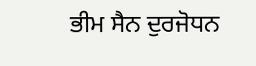ਭੀਮ ਸੈਨ ਦੁਰਜੋਧਨ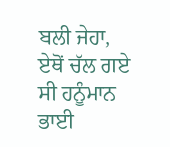ਬਲੀ ਜੇਹਾ, ਏਥੋਂ ਚੱਲ ਗਏ ਸੀ ਹਨੂੰਮਾਨ ਭਾਈ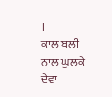।
ਕਾਲ ਬਲੀ ਨਾਲ ਘੁਲਕੇ ਦੇਵਾ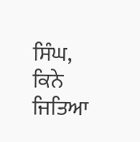ਸਿੰਘ, ਕਿਨੇ ਜਿਤਿਆ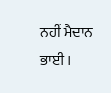ਨਹੀਂ ਮੈਦਾਨ ਭਾਈ ।